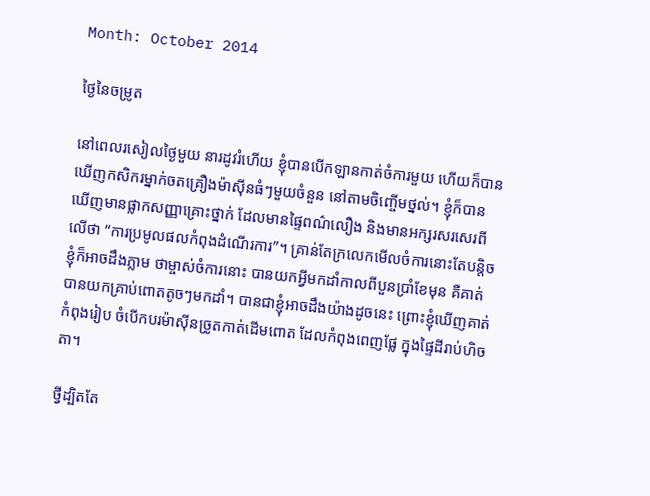Month: October 2014

ថ្ងៃនៃចម្រូត

នៅពេលរសៀលថ្ងៃមួយ នារដូវរំហើយ ខ្ញុំបានបើកឡានកាត់ចំការមួយ ហើយក៏បានឃើញកសិករម្នាក់ចតគ្រឿងម៉ាស៊ីនធំៗមួយចំនួន នៅតាមចិញ្ចើមថ្នល់។ ខ្ញុំក៏បានឃើញមានផ្លាកសញ្ញាគ្រោះថ្នាក់ ដែលមានផ្ទៃពណ៌លឿង និងមានអក្សរសរសេរពីលើថា “ការប្រមូលផលកំពុងដំណើរការ”។ គ្រាន់តែក្រលេកមើលចំការនោះតែបន្តិច ខ្ញុំក៏អាចដឹងភ្លាម ថាម្ចាស់ចំការនោះ បានយកអ្វីមកដាំកាលពីបួនប្រាំខែមុន គឺគាត់បានយកគ្រាប់ពោតតូចៗមកដាំ។ បានជាខ្ញុំអាចដឹងយ៉ាងដូចនេះ ព្រោះខ្ញុំឃើញគាត់កំពុងរៀប ចំបើកបរម៉ាស៊ីនច្រូតកាត់ដើមពោត ដែលកំពុងពេញផ្លែ ក្នុងផ្ទៃដីរាប់ហិចតា។

ថ្វីដ្បិតតែ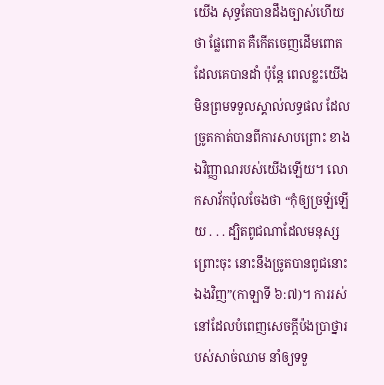យើង សុទ្ធតែបានដឹងច្បាស់ហើយថា ផ្លែពោត គឺកើតចេញដើមពោត ដែលគេបានដាំ ប៉ុន្តែ ពេលខ្លះយើងមិនព្រមទទួលស្គាល់លទ្ធផល ដែលច្រូតកាត់បានពីការសាបព្រោះ ខាងឯវិញ្ញាណរបស់យើងឡើយ។ លោកសាវ័កប៉ុលចែងថា “កុំឲ្យច្រឡំឡើយ . . . ដ្បិតពូជណាដែលមនុស្សព្រោះចុះ នោះនឹងច្រូតបានពូជនោះឯងវិញ”(កាឡាទី ៦:៧)។ ការរស់នៅដែលបំពេញសេចក្តីប៉ងប្រាថ្នារបស់សាច់ឈាម នាំឲ្យទទួ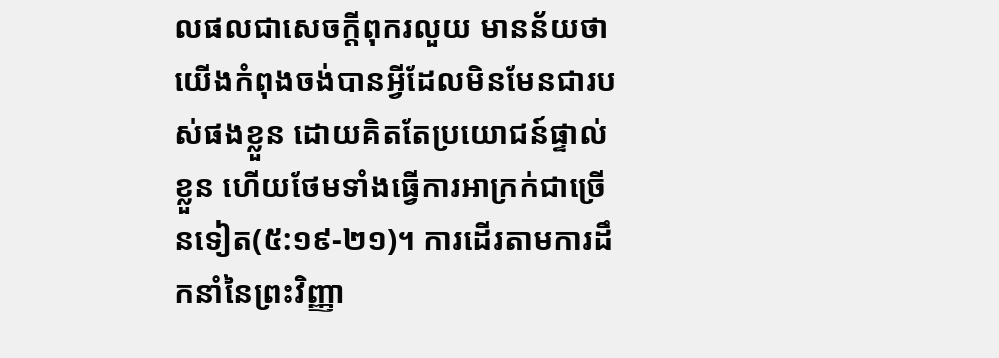លផលជាសេចក្តីពុករលួយ មានន័យថា យើងកំពុងចង់បានអ្វីដែលមិនមែនជារបស់ផងខ្លួន ដោយគិតតែប្រយោជន៍ផ្ទាល់ខ្លួន ហើយថែមទាំងធ្វើការអាក្រក់ជាច្រើនទៀត(៥:១៩-២១)។ ការដើរតាមការដឹកនាំនៃព្រះវិញ្ញា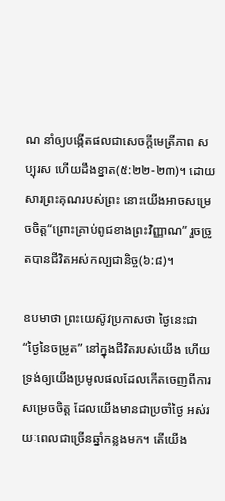ណ នាំឲ្យបង្កើតផលជាសេចក្តីមេត្រីភាព សប្បុរស ហើយដឹងខ្នាត(៥:២២-២៣)។ ដោយសារព្រះគុណរបស់ព្រះ នោះយើងអាចសម្រេចចិត្ត“ព្រោះគ្រាប់ពូជខាងព្រះវិញ្ញាណ” រួចច្រូតបានជីវិតអស់កល្បជានិច្ច(៦:៨)។

ឧបមាថា ព្រះយេស៊ូវប្រកាសថា ថ្ងៃនេះជា “ថ្ងៃនៃចម្រូត” នៅក្នុងជីវិតរបស់យើង ហើយទ្រង់ឲ្យយើងប្រមូលផលដែលកើតចេញពីការសម្រេចចិត្ត ដែលយើងមានជាប្រចាំថ្ងៃ អស់រយៈពេលជាច្រើនឆ្នាំកន្លងមក។ តើយើង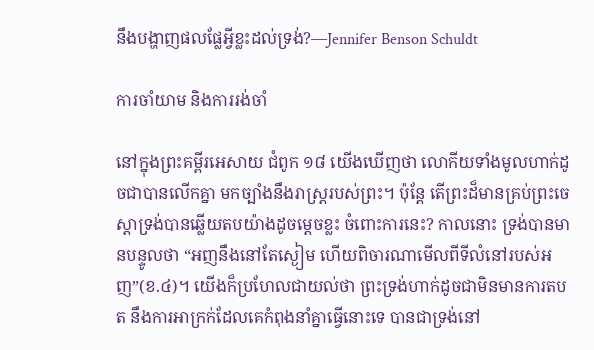នឹងបង្ហាញផលផ្លែអ្វីខ្លះដល់ទ្រង់?—Jennifer Benson Schuldt

ការចាំយាម និងការរង់ចាំ

នៅក្នុងព្រះគម្ពីរអេសាយ ជំពូក ១៨ យើងឃើញថា លោកីយទាំងមូលហាក់ដូចជាបានលើកគ្នា មកច្បាំងនឹងរាស្រ្តរបស់ព្រះ។ ប៉ុន្តែ តើព្រះដ៏មានគ្រប់ព្រះចេស្តាទ្រង់បានឆ្លើយតបយ៉ាងដូចម្តេចខ្លះ ចំពោះការនេះ? កាលនោះ ទ្រង់បានមានបន្ទូលថា “អញនឹងនៅតែស្ងៀម ហើយពិចារណាមើលពីទីលំនៅរបស់អញ”(ខ.៤)។ យើងក៏ប្រហែលជាយល់ថា ព្រះទ្រង់ហាក់ដូចជាមិនមានការតបត នឹងការអាក្រក់ដែលគេកំពុងនាំគ្នាធ្វើនោះទេ បានជាទ្រង់នៅ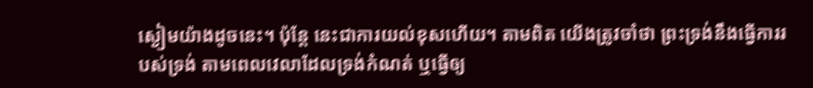ស្ងៀមយ៉ាងដូចនេះ។ ប៉ុន្តែ នេះជាការយល់ខុសហើយ។ តាមពិត យើងត្រូវចាំថា ព្រះទ្រង់នឹងធ្វើការរបស់ទ្រង់ តាមពេលវេលាដែលទ្រង់កំណត់ ឬធ្វើឲ្យ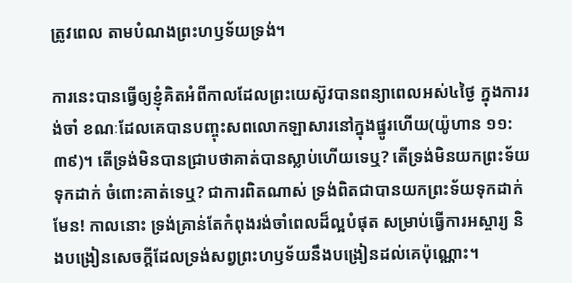ត្រូវពេល តាមបំណងព្រះហឫទ័យទ្រង់។

ការនេះបានធ្វើឲ្យខ្ញុំគិតអំពីកាលដែលព្រះយេស៊ូវបានពន្យាពេលអស់៤ថ្ងៃ ក្នុងការរង់ចាំ ខណៈដែលគេបានបញ្ចុះសពលោកឡាសារនៅក្នុងផ្នូរហើយ(យ៉ូហាន ១១:៣៩)។ តើទ្រង់មិនបានជ្រាបថាគាត់បានស្លាប់ហើយទេឬ? តើទ្រង់មិនយកព្រះទ័យទុកដាក់ ចំពោះគាត់ទេឬ? ជាការពិតណាស់ ទ្រង់ពិតជាបានយកព្រះទ័យទុកដាក់មែន! កាលនោះ ទ្រង់គ្រាន់តែកំពុងរង់ចាំពេលដ៏ល្អបំផុត សម្រាប់ធ្វើការអស្ចារ្យ និងបង្រៀនសេចក្តីដែលទ្រង់សព្វព្រះហឫទ័យនឹងបង្រៀនដល់គេប៉ុណ្ណោះ។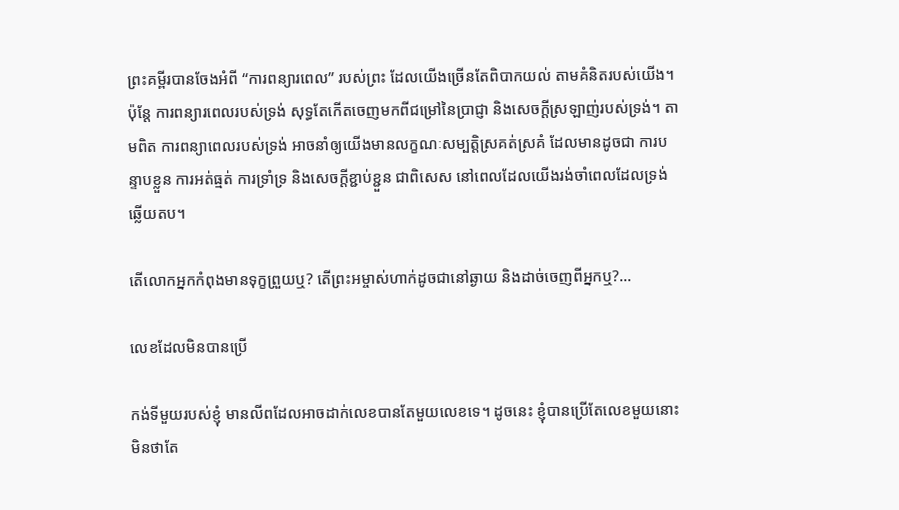ព្រះគម្ពីរបានចែងអំពី “ការពន្យារពេល” របស់ព្រះ ដែលយើងច្រើនតែពិបាកយល់ តាមគំនិតរបស់យើង។ ប៉ុន្តែ ការពន្យារពេលរបស់ទ្រង់ សុទ្ធតែកើតចេញមកពីជម្រៅនៃប្រាជ្ញា និងសេចក្តីស្រឡាញ់របស់ទ្រង់។ តាមពិត ការពន្យាពេលរបស់ទ្រង់ អាចនាំឲ្យយើងមានលក្ខណៈសម្បត្តិស្រគត់ស្រគំ ដែលមានដូចជា ការបន្ទាបខ្លួន ការអត់ធ្មត់ ការទ្រាំទ្រ និងសេចក្តីខ្ជាប់ខ្ជួន ជាពិសេស នៅពេលដែលយើងរង់ចាំពេលដែលទ្រង់ឆ្លើយតប។

តើលោកអ្នកកំពុងមានទុក្ខព្រួយឬ? តើព្រះអម្ចាស់ហាក់ដូចជានៅឆ្ងាយ និងដាច់ចេញពីអ្នកឬ?…

លេខដែលមិនបានប្រើ

កង់ទីមួយរបស់ខ្ញុំ មានលីពដែលអាចដាក់លេខបានតែមួយលេខទេ។ ដូចនេះ ខ្ញុំបានប្រើតែលេខមួយនោះ មិនថាតែ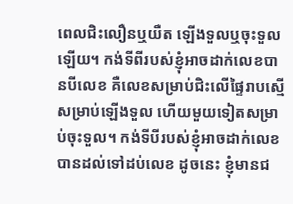ពេលជិះលឿនឬយឺត ឡើងទួលឬចុះទួលឡើយ។ កង់ទីពីរបស់ខ្ញុំអាចដាក់លេខបានបីលេខ គឺលេខសម្រាប់ជិះលើផ្ទៃរាបស្មើ សម្រាប់ឡើងទួល ហើយមួយទៀតសម្រាប់ចុះទួល។ កង់ទីបីរបស់ខ្ញុំអាចដាក់លេខបានដល់ទៅដប់លេខ ដូចនេះ ខ្ញុំមានជ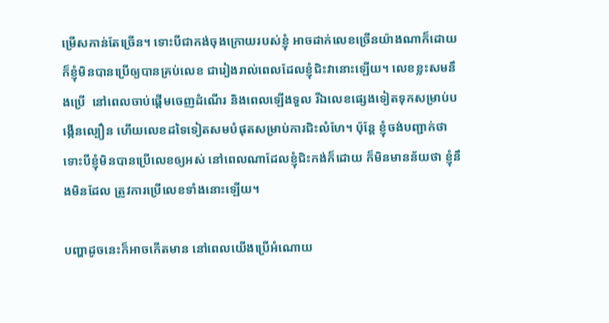ម្រើសកាន់តែច្រើន។ ទោះបីជាកង់ចុងក្រោយរបស់ខ្ញុំ អាចដាក់លេខច្រើនយ៉ាងណាក៏ដោយ ក៏ខ្ញុំមិនបានប្រើឲ្យបានគ្រប់លេខ ជារៀងរាល់ពេលដែលខ្ញុំជិះវានោះឡើយ។ លេខខ្លះសមនឹងប្រើ  នៅពេលចាប់ផ្តើមចេញដំណើរ និងពេលឡើងទួល រីឯលេខផ្សេងទៀតទុកសម្រាប់បង្កើនល្បឿន ហើយលេខដទៃទៀតសមបំផុតសម្រាប់ការជិះលំហែ។ ប៉ុន្តែ ខ្ញុំចង់បញ្ជាក់ថា ទោះបីខ្ញុំមិនបានប្រើលេខឲ្យអស់ នៅពេលណាដែលខ្ញុំជិះកង់ក៏ដោយ ក៏មិនមានន័យថា ខ្ញុំនឹងមិនដែល ត្រូវការប្រើលេខទាំងនោះឡើយ។

បញ្ហាដូចនេះក៏អាចកើតមាន នៅពេលយើងប្រើអំណោយ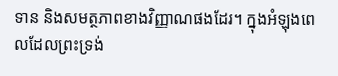ទាន និងសមត្ថភាពខាងវិញ្ញាណផងដែរ។ ក្នុងអំឡុងពេលដែលព្រះទ្រង់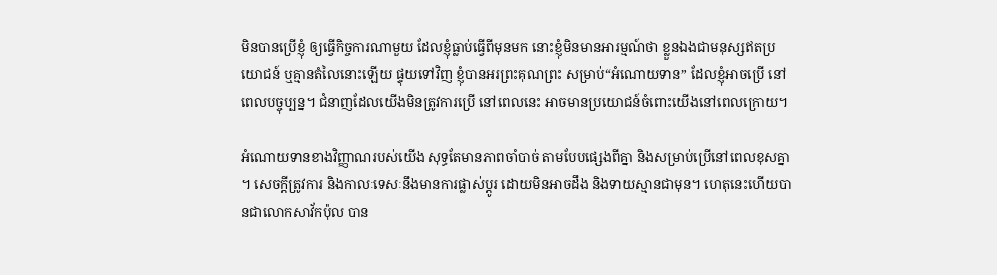មិនបានប្រើខ្ញុំ ឲ្យធ្វើកិច្ចការណាមួយ ដែលខ្ញុំធ្លាប់ធ្វើពីមុនមក នោះខ្ញុំមិនមានអារម្មណ៍ថា ខ្លួនឯងជាមនុស្សឥតប្រយោជន៍ ឬគ្មានតំលៃនោះឡើយ ផ្ទុយទៅវិញ ខ្ញុំបានអរព្រះគុណព្រះ សម្រាប់“អំណោយទាន” ដែលខ្ញុំអាចប្រើ នៅពេលបច្ចុប្បន្ន។ ជំនាញដែលយើងមិនត្រូវការប្រើ នៅពេលនេះ អាចមានប្រយោជន៍ចំពោះយើងនៅពេលក្រោយ។

អំណោយទានខាងវិញ្ញាណរបស់យើង សុទ្ធតែមានភាពចាំបាច់ តាមបែបផ្សេងពីគ្នា និងសម្រាប់ប្រើនៅពេលខុសគ្នា។ សេចក្តីត្រូវការ និងកាលៈទេសៈនឹងមានការផ្លាស់ប្តូរ ដោយមិនអាចដឹង និងទាយស្មានជាមុន។ ហេតុនេះហើយបានជាលោកសាវ័កប៉ុល បាន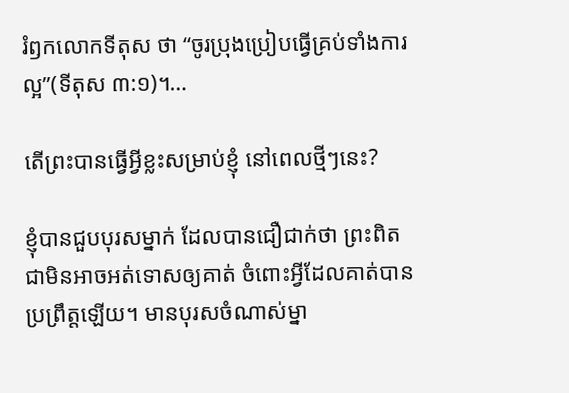រំឭកលោកទីតុស ថា “ចូរប្រុងប្រៀបធ្វើគ្រប់ទាំងការល្អ”(ទីតុស ៣:១)។…

តើព្រះបានធ្វើអ្វីខ្លះសម្រាប់ខ្ញុំ នៅពេលថ្មីៗនេះ?

ខ្ញុំបានជួបបុរសម្នាក់ ដែលបានជឿជាក់ថា ព្រះពិតជាមិនអាចអត់ទោសឲ្យគាត់ ចំពោះអ្វីដែលគាត់បានប្រព្រឹត្តឡើយ។ មានបុរសចំណាស់ម្នា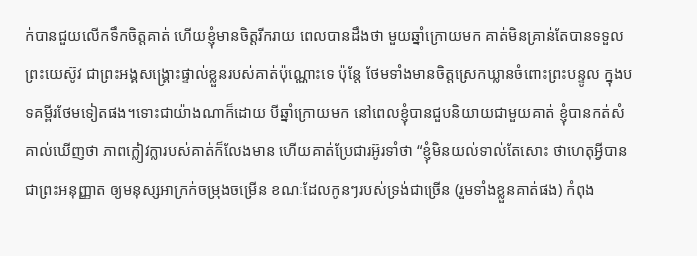ក់បានជួយលើកទឹកចិត្តគាត់ ហើយខ្ញុំមានចិត្តរីករាយ ពេលបានដឹងថា មួយឆ្នាំក្រោយមក គាត់មិនគ្រាន់តែបានទទួលព្រះយេស៊ូវ ជាព្រះអង្គសង្រ្គោះផ្ទាល់ខ្លួនរបស់គាត់ប៉ុណ្ណោះទេ ប៉ុន្តែ ថែមទាំងមានចិត្តស្រេកឃ្លានចំពោះព្រះបន្ទូល ក្នុងបទគម្ពីរថែមទៀតផង។ទោះជាយ៉ាងណាក៏ដោយ បីឆ្នាំក្រោយមក នៅពេលខ្ញុំបានជួបនិយាយជាមួយគាត់ ខ្ញុំបានកត់សំគាល់ឃើញថា ភាពក្លៀវក្លារបស់គាត់ក៏លែងមាន ហើយគាត់ប្រែជារអ៊ូរទាំថា “ខ្ញុំមិនយល់ទាល់តែសោះ ថាហេតុអ្វីបានជាព្រះអនុញ្ញាត ឲ្យមនុស្សអាក្រក់ចម្រុងចម្រើន ខណៈដែលកូនៗរបស់ទ្រង់ជាច្រើន (រួមទាំងខ្លួនគាត់ផង) កំពុង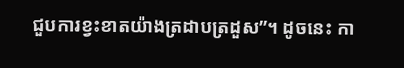ជួបការខ្វះខាតយ៉ាងត្រដាបត្រដួស”។ ដូចនេះ កា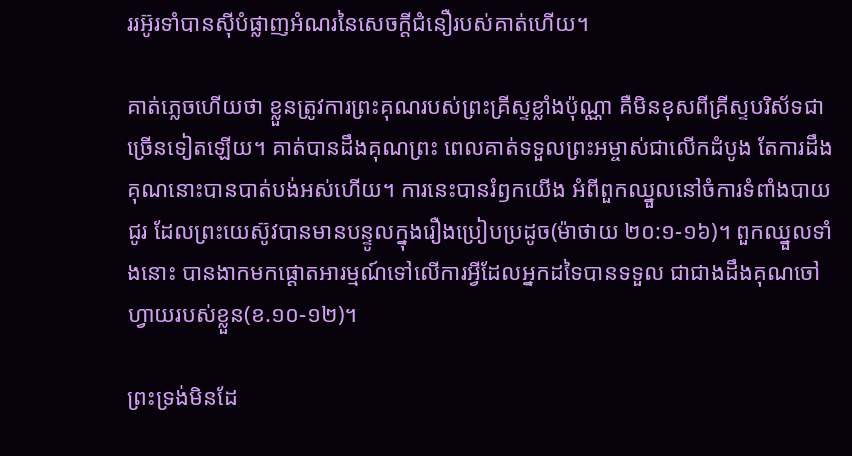ររអ៊ូរទាំបានស៊ីបំផ្លាញអំណរនៃសេចក្តីជំនឿរបស់គាត់ហើយ។

គាត់ភ្លេចហើយថា ខ្លួនត្រូវការព្រះគុណរបស់ព្រះគ្រីស្ទខ្លាំងប៉ុណ្ណា គឺមិនខុសពីគ្រីស្ទបរិស័ទជាច្រើនទៀតឡើយ។ គាត់បានដឹងគុណព្រះ ពេលគាត់ទទួលព្រះអម្ចាស់ជាលើកដំបូង តែការដឹងគុណនោះបានបាត់បង់អស់ហើយ។ ការនេះបានរំឭកយើង អំពីពួកឈ្នួលនៅចំការទំពាំងបាយជូរ ដែលព្រះយេស៊ូវបានមានបន្ទូលក្នុងរឿងប្រៀបប្រដូច(ម៉ាថាយ ២០:១-១៦)។ ពួកឈ្នួលទាំងនោះ បានងាកមកផ្តោតអារម្មណ៍ទៅលើការអ្វីដែលអ្នកដទៃបានទទួល ជាជាងដឹងគុណចៅហ្វាយរបស់ខ្លួន(ខ.១០-១២)។

ព្រះទ្រង់មិនដែ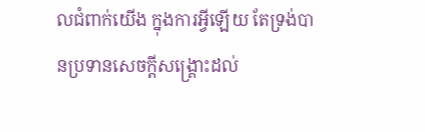លជំពាក់យើង ក្នុងការអ្វីឡើយ តែទ្រង់បានប្រទានសេចក្តីសង្រ្គោះដល់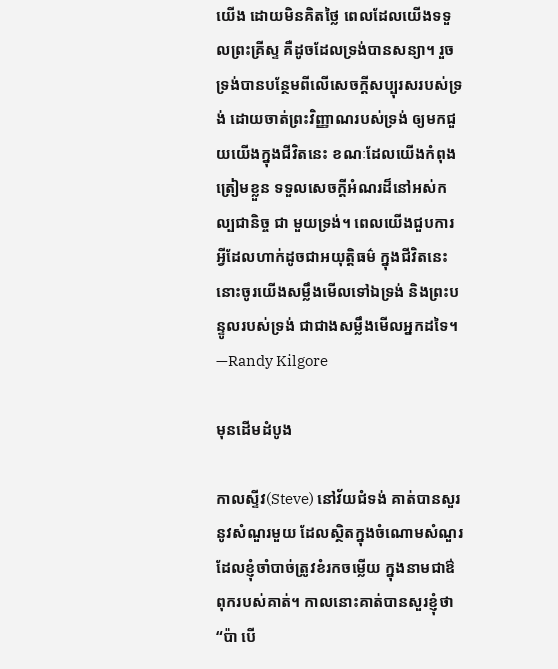យើង ដោយមិនគិតថ្លៃ ពេលដែលយើងទទួលព្រះគ្រីស្ទ គឺដូចដែលទ្រង់បានសន្យា។ រួចទ្រង់បានបន្ថែមពីលើសេចក្ដីសប្បុរសរបស់ទ្រង់ ដោយចាត់ព្រះវិញ្ញាណរបស់ទ្រង់ ឲ្យមកជួយយើងក្នុងជីវិតនេះ ខណៈដែលយើងកំពុងត្រៀមខ្លួន ទទួលសេចក្តីអំណរដ៏នៅអស់កល្បជានិច្ច ជា មួយទ្រង់។ ពេលយើងជួបការអ្វីដែលហាក់ដូចជាអយុត្តិធម៌ ក្នុងជីវិតនេះ នោះចូរយើងសម្លឹងមើលទៅឯទ្រង់ និងព្រះបន្ទូលរបស់ទ្រង់ ជាជាងសម្លឹងមើលអ្នកដទៃ។ —Randy Kilgore

មុនដើមដំបូង

កាលស្ទីវ(Steve) នៅវ័យជំទង់ គាត់បានសួរនូវសំណួរមួយ ដែលស្ថិតក្នុងចំណោមសំណួរ ដែលខ្ញុំចាំបាច់ត្រូវខំរកចម្លើយ ក្នុងនាមជាឳពុករបស់គាត់។ កាលនោះគាត់បានសួរខ្ញុំថា “ប៉ា បើ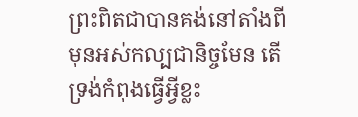ព្រះពិតជាបានគង់នៅតាំងពីមុនអស់កល្បជានិច្ចមែន តើទ្រង់កំពុងធ្វើអ្វីខ្លះ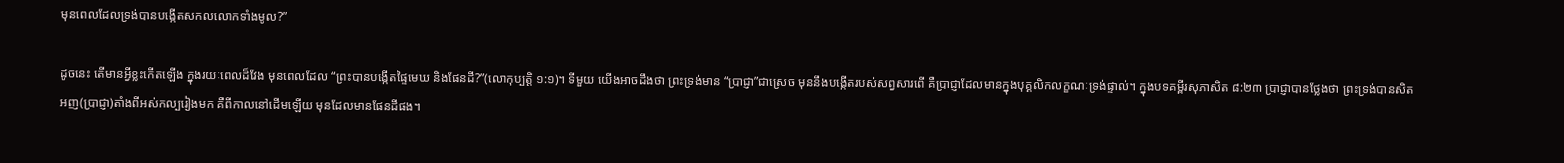មុនពេលដែលទ្រង់បានបង្កើតសកលលោកទាំងមូល?”

ដូចនេះ តើមានអ្វីខ្លះកើតឡើង ក្នុងរយៈពេលដ៏វែង មុនពេលដែល “ព្រះបានបង្កើតផ្ទៃមេឃ និងផែនដី?”(លោកុប្បត្តិ ១:១)។ ទីមួយ យើងអាចដឹងថា ព្រះទ្រង់មាន “ប្រាជ្ញា”ជាស្រេច មុននឹងបង្កើតរបស់សព្វសារពើ គឺប្រាជ្ញាដែលមានក្នុងបុគ្គលិកលក្ខណៈទ្រង់ផ្ទាល់។ ក្នុងបទគម្ពីរសុភាសិត ៨:២៣ ប្រាជ្ញាបានថ្លែងថា ព្រះទ្រង់បានសិតអញ(ប្រាជ្ញា)តាំងពីអស់កល្បរៀងមក គឺពីកាលនៅដើមឡើយ មុនដែលមានផែនដីផង។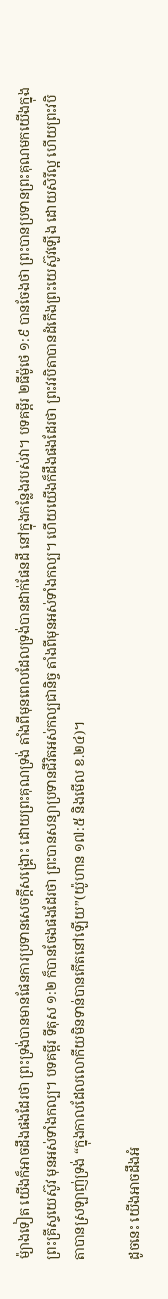ម៉្យាងទៀត យើងក៏អាចដឹងផងដែរថា ព្រះទ្រង់បានមានផែនការប្រទានសេចក្តីសង្រ្គោះ ដោយព្រះគុណទ្រង់ តាំងពីមុនពេលដែលទ្រង់បានដាក់ផែនដី នៅក្នុងកន្លែងរបស់វា។ បទគម្ពីរ ២ធីម៉ូថេ ១:៩ បានចែងថា ព្រះបានប្រទានព្រះគុណមកយើងក្នុងព្រះគ្រីស្ទយេស៊ូវ មុនអស់ទាំងកល្ប។ បទគម្ពីរ ទីតុស ១:២ ក៏បានចែងផងដែរថា ព្រះបានសន្យាប្រទានជីវិតអស់កល្បជានិច្ច តាំងពីមុនអស់ទាំងកល្ប។ ហើយយើងក៏ដឹងផងដែរថា ព្រះវរបិតាបានដំកើងព្រះយេស៊ូវឡើង ដោយសិរីល្អ ហើយព្រះវបិតាបានស្រឡាញ់ទ្រង់ “ក្នុងកាលដែលលោកីយមិនទាន់បានកើតនៅឡើយ”(យ៉ូហាន ១៧:៥ និងមើល ខ.២៤)។

ដូចនេះ យើងអាចដឹងអំ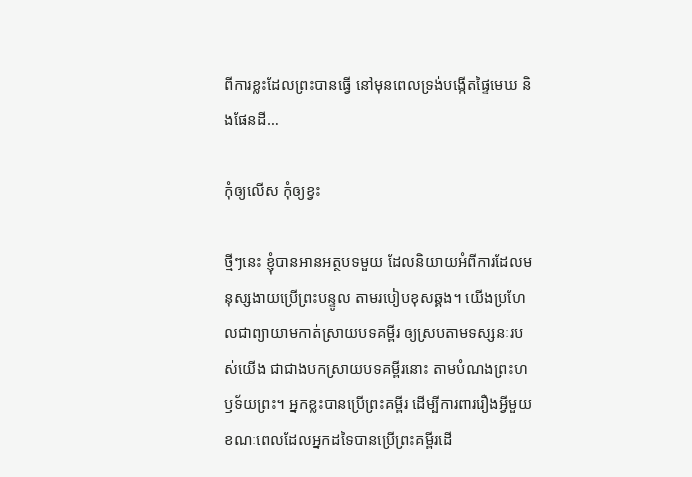ពីការខ្លះដែលព្រះបានធ្វើ នៅមុនពេលទ្រង់បង្កើតផ្ទៃមេឃ និងផែនដី…

កុំឲ្យលើស កុំឲ្យខ្វះ

ថ្មីៗនេះ ខ្ញុំបានអានអត្ថបទមួយ ដែលនិយាយអំពីការដែលមនុស្សងាយប្រើព្រះបន្ទូល តាមរបៀបខុសឆ្គង។ យើងប្រហែលជាព្យាយាមកាត់ស្រាយបទគម្ពីរ ឲ្យស្របតាមទស្សនៈរបស់យើង ជាជាងបកស្រាយបទគម្ពីរនោះ តាមបំណងព្រះហឫទ័យព្រះ។ អ្នកខ្លះបានប្រើព្រះគម្ពីរ ដើម្បីការពាររឿងអ្វីមួយ ខណៈពេលដែលអ្នកដទៃបានប្រើព្រះគម្ពីរដើ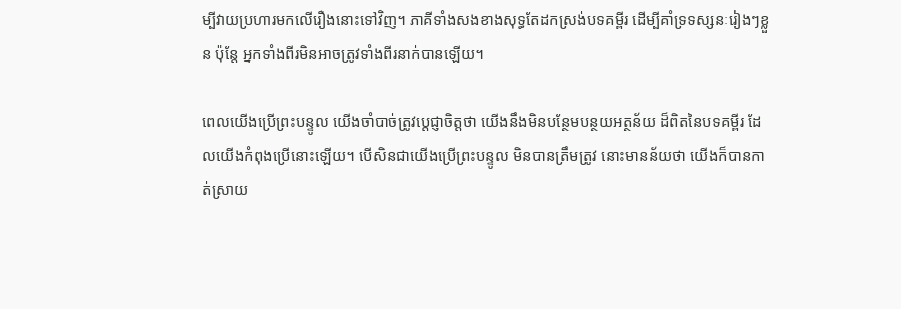ម្បីវាយប្រហារមកលើរឿងនោះទៅវិញ។ ភាគីទាំងសងខាងសុទ្ធតែដកស្រង់បទគម្ពីរ ដើម្បីគាំទ្រទស្សនៈរៀងៗខ្លួន ប៉ុន្តែ អ្នកទាំងពីរមិនអាចត្រូវទាំងពីរនាក់បានឡើយ។

ពេលយើងប្រើព្រះបន្ទូល យើងចាំបាច់ត្រូវប្តេជ្ញាចិត្តថា យើងនឹងមិនបន្ថែមបន្ថយអត្ថន័យ ដ៏ពិតនៃបទគម្ពីរ ដែលយើងកំពុងប្រើនោះឡើយ។ បើសិនជាយើងប្រើព្រះបន្ទូល មិនបានត្រឹមត្រូវ នោះមានន័យថា យើងក៏បានកាត់ស្រាយ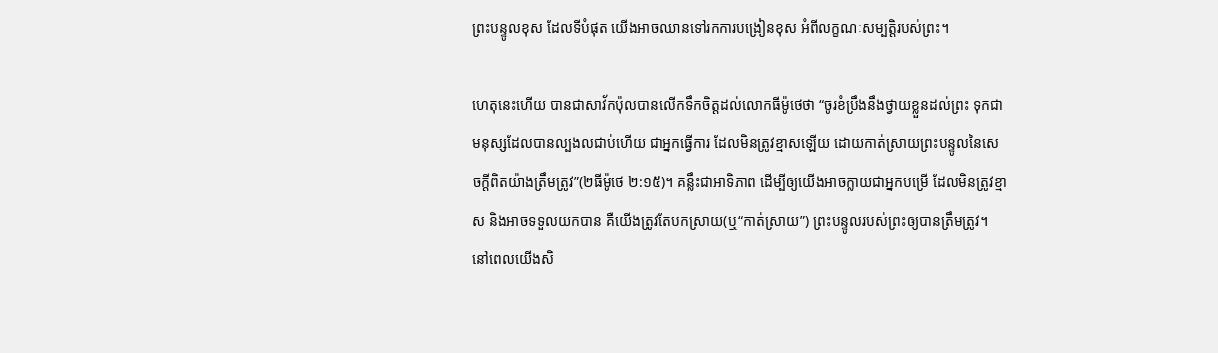ព្រះបន្ទូលខុស ដែលទីបំផុត យើងអាចឈានទៅរកការបង្រៀនខុស អំពីលក្ខណៈសម្បត្តិរបស់ព្រះ។

ហេតុនេះហើយ បានជាសាវ័កប៉ុលបានលើកទឹកចិត្តដល់លោកធីម៉ូថេថា “ចូរខំប្រឹងនឹងថ្វាយខ្លួនដល់ព្រះ ទុកជាមនុស្សដែលបានល្បងលជាប់ហើយ ជាអ្នកធ្វើការ ដែលមិនត្រូវខ្មាសឡើយ ដោយកាត់ស្រាយព្រះបន្ទូលនៃសេចក្តីពិតយ៉ាងត្រឹមត្រូវ”(២ធីម៉ូថេ ២:១៥)។ គន្លឹះជាអាទិភាព ដើម្បីឲ្យយើងអាចក្លាយជាអ្នកបម្រើ ដែលមិនត្រូវខ្មាស និងអាចទទួលយកបាន គឺយើងត្រូវតែបកស្រាយ(ឬ“កាត់ស្រាយ”) ព្រះបន្ទូលរបស់ព្រះឲ្យបានត្រឹមត្រូវ។ នៅពេលយើងសិ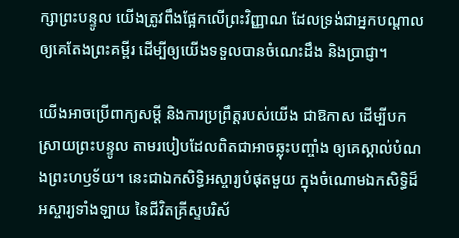ក្សាព្រះបន្ទូល យើងត្រូវពឹងផ្អែកលើព្រះវិញ្ញាណ ដែលទ្រង់ជាអ្នកបណ្តាលឲ្យគេតែងព្រះគម្ពីរ ដើម្បីឲ្យយើងទទួលបានចំណេះដឹង និងប្រាជ្ញា។

យើងអាចប្រើពាក្យសម្តី និងការប្រព្រឹត្តរបស់យើង ជាឱកាស ដើម្បីបកស្រាយព្រះបន្ទូល តាមរបៀបដែលពិតជាអាចឆ្លុះបញ្ចាំង ឲ្យគេស្គាល់បំណងព្រះហឫទ័យ។ នេះជាឯកសិទ្ធិអស្ចារ្យបំផុតមួយ ក្នុងចំណោមឯកសិទ្ធិដ៏អស្ចារ្យទាំងឡាយ នៃជីវិតគ្រីស្ទបរិស័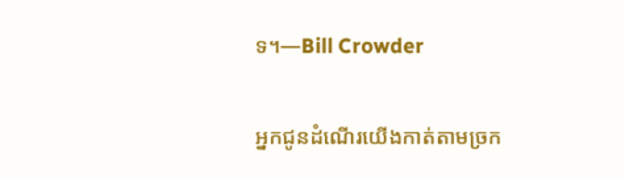ទ។—Bill Crowder

អ្នកជូនដំណើរយើងកាត់តាមច្រក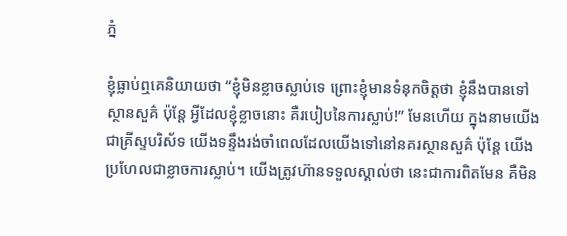ភ្នំ

ខ្ញុំធ្លាប់ឮគេនិយាយថា “ខ្ញុំមិនខ្លាចស្លាប់ទេ ព្រោះខ្ញុំមានទំនុកចិត្តថា ខ្ញុំនឹងបានទៅស្ថានសួគ៌ ប៉ុន្តែ អ្វីដែលខ្ញុំខ្លាចនោះ គឺរបៀបនៃការស្លាប់!” មែនហើយ ក្នុងនាមយើងជាគ្រីស្ទបរិស័ទ យើងទន្ទឹងរង់ចាំពេលដែលយើងទៅនៅនគរស្ថានសួគ៌ ប៉ុន្តែ យើងប្រហែលជាខ្លាចការស្លាប់។ យើងត្រូវហ៊ានទទួលស្គាល់ថា នេះជាការពិតមែន គឺមិន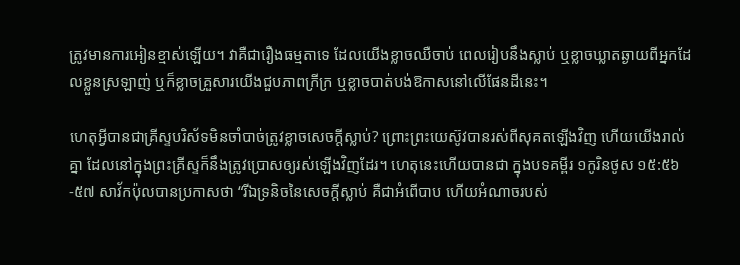ត្រូវមានការអៀនខ្មាស់ឡើយ។ វាគឺជារឿងធម្មតាទេ ដែលយើងខ្លាចឈឺចាប់ ពេលរៀបនឹងស្លាប់ ឬខ្លាចឃ្លាតឆ្ងាយពីអ្នកដែលខ្លួនស្រឡាញ់ ឬក៏ខ្លាចគ្រួសារយើងជួបភាពក្រីក្រ ឬខ្លាចបាត់បង់ឱកាសនៅលើផែនដីនេះ។

ហេតុអ្វីបានជាគ្រីស្ទបរិស័ទមិនចាំបាច់ត្រូវខ្លាចសេចក្តីស្លាប់? ព្រោះព្រះយេស៊ូវបានរស់ពីសុគតឡើងវិញ ហើយយើងរាល់គ្នា ដែលនៅក្នុងព្រះគ្រីស្ទក៏នឹងត្រូវប្រោសឲ្យរស់ឡើងវិញដែរ។ ហេតុនេះហើយបានជា ក្នុងបទគម្ពីរ ១កូរិនថូស ១៥:៥៦-៥៧ សាវ័កប៉ុលបានប្រកាសថា “រីឯទ្រនិចនៃសេចក្តីស្លាប់ គឺជាអំពើបាប ហើយអំណាចរបស់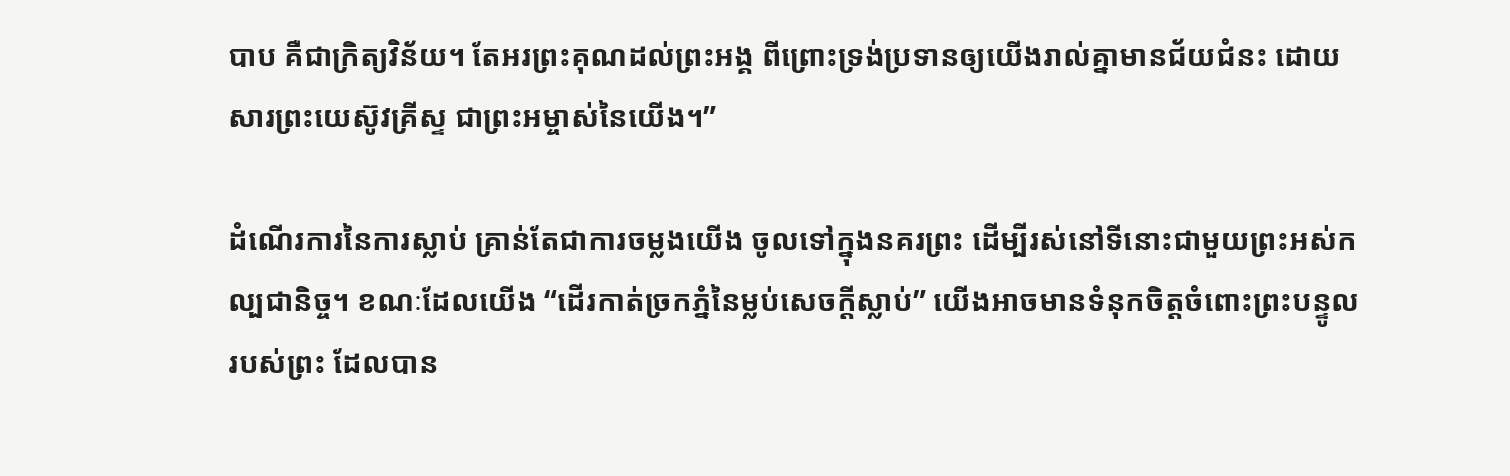បាប គឺជាក្រិត្យវិន័យ។ តែអរព្រះគុណដល់ព្រះអង្គ ពីព្រោះទ្រង់ប្រទានឲ្យយើងរាល់គ្នាមានជ័យជំនះ ដោយសារព្រះយេស៊ូវគ្រីស្ទ ជាព្រះអម្ចាស់នៃយើង។”

ដំណើរការនៃការស្លាប់ គ្រាន់តែជាការចម្លងយើង ចូលទៅក្នុងនគរព្រះ ដើម្បីរស់នៅទីនោះជាមួយព្រះអស់កល្បជានិច្ច។ ខណៈដែលយើង “ដើរកាត់ច្រកភ្នំនៃម្លប់សេចក្តីស្លាប់” យើងអាចមានទំនុកចិត្តចំពោះព្រះបន្ទូលរបស់ព្រះ ដែលបាន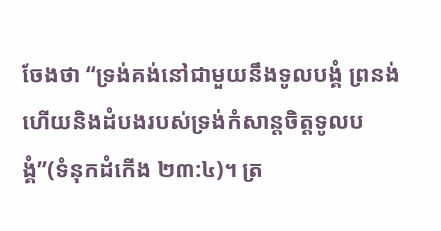ចែងថា “ទ្រង់គង់នៅជាមួយនឹងទូលបង្គំ ព្រនង់ ហើយនិងដំបងរបស់ទ្រង់កំសាន្តចិត្តទូលបង្គំ”(ទំនុកដំកើង ២៣:៤)។ ត្រ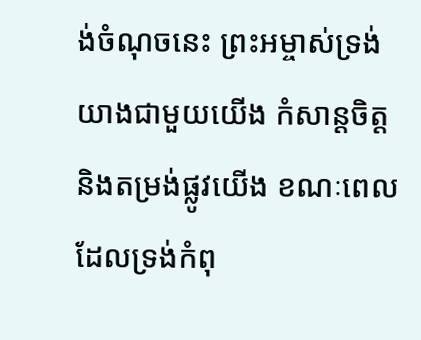ង់ចំណុចនេះ ព្រះអម្ចាស់ទ្រង់យាងជាមួយយើង កំសាន្តចិត្ត និងតម្រង់ផ្លូវយើង ខណៈពេលដែលទ្រង់កំពុ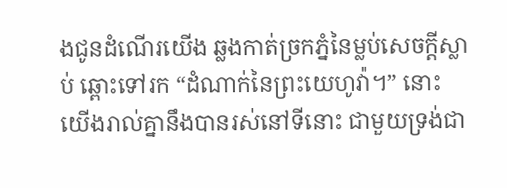ងជូនដំណើរយើង ឆ្លងកាត់ច្រកភ្នំនៃម្លប់សេចក្តីស្លាប់ ឆ្ពោះទៅរក “ដំណាក់នៃព្រះយេហូវ៉ា។” នោះយើងរាល់គ្នានឹងបានរស់នៅទីនោះ ជាមួយទ្រង់ជា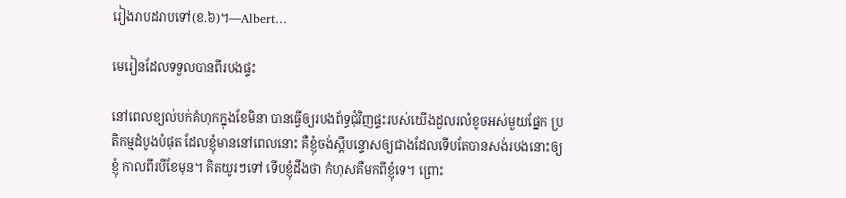រៀងរាបដរាបទៅ(ខ.៦)។—Albert…

មេរៀនដែលទទួលបានពីរបងផ្ទះ

នៅពេលខ្យល់បក់គំហុកក្នុងខែមិនា បានធ្វើឲ្យរបងព័ទ្ធជុំវិញផ្ទះរបស់យើងដួលរលំខូចអស់មួយផ្នែក ប្រតិកម្មដំបូងបំផុត ដែលខ្ញុំមាននៅពេលនោះ គឺខ្ញុំចង់ស្តីបន្ទោសឲ្យជាងដែលទើបតែបានសង់របងនោះឲ្យខ្ញុំ កាលពីរបីខែមុន។ គិតយូរៗទៅ ទើបខ្ញុំដឹងថា កំហុសគឺមកពីខ្ញុំទេ។ ព្រោះ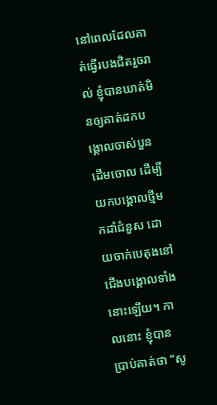នៅពេលដែលគាត់ធ្វើរបងជិតរួចរាល់ ខ្ញុំបានឃាត់មិនឲ្យគាត់ដកបង្គោលចាស់បួនដើមចោល ដើម្បីយកបង្គោលថ្មីមកដាំជំនួស ដោយចាក់បេតុងនៅជើងបង្គោលទាំងនោះឡើយ។ កាលនោះ ខ្ញុំបានប្រាប់គាត់ថា “សូ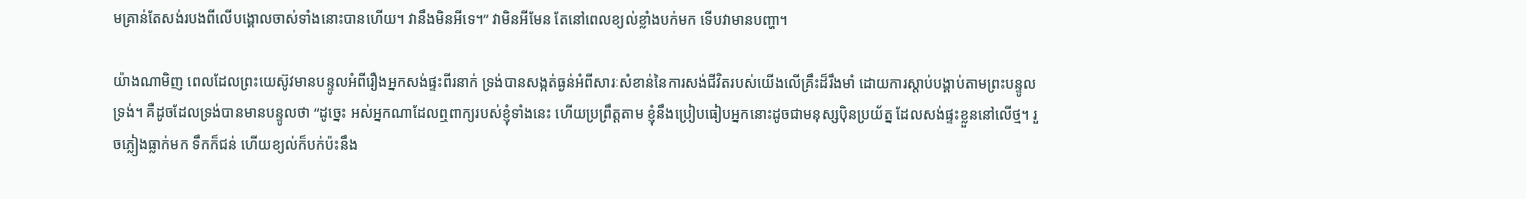មគ្រាន់តែសង់របងពីលើបង្គោលចាស់ទាំងនោះបានហើយ។ វានឹងមិនអីទេ។” វាមិនអីមែន តែនៅពេលខ្យល់ខ្លាំងបក់មក ទើបវាមានបញ្ហា។

យ៉ាងណាមិញ ពេលដែលព្រះយេស៊ូវមានបន្ទូលអំពីរឿងអ្នកសង់ផ្ទះពីរនាក់ ទ្រង់បានសង្កត់ធ្ងន់អំពីសារៈសំខាន់នៃការសង់ជីវិតរបស់យើងលើគ្រឹះដ៏រឹងមាំ ដោយការស្តាប់បង្គាប់តាមព្រះបន្ទូលទ្រង់។ គឺដូចដែលទ្រង់បានមានបន្ទូលថា “ដូច្នេះ អស់អ្នកណាដែលឮពាក្យរបស់ខ្ញុំទាំងនេះ ហើយប្រព្រឹត្តតាម ខ្ញុំនឹងប្រៀបធៀបអ្នកនោះដូចជាមនុស្សប៉ិនប្រយ័ត្ន ដែលសង់ផ្ទះខ្លួននៅលើថ្ម។ រួចភ្លៀងធ្លាក់មក ទឹកក៏ជន់ ហើយខ្យល់ក៏បក់ប៉ះនឹង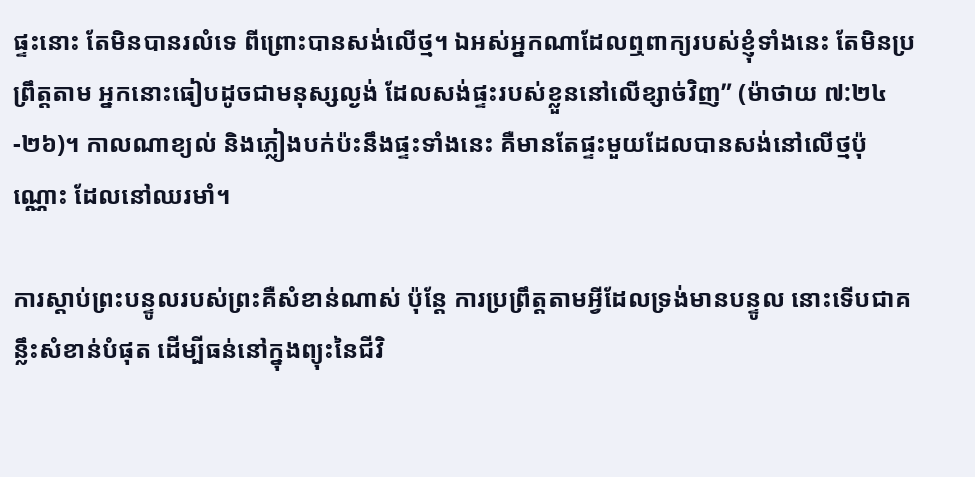ផ្ទះនោះ តែមិនបានរលំទេ ពីព្រោះបានសង់លើថ្ម។ ឯអស់អ្នកណាដែលឮពាក្យរបស់ខ្ញុំទាំងនេះ តែមិនប្រព្រឹត្តតាម អ្នកនោះធៀបដូចជាមនុស្សល្ងង់ ដែលសង់ផ្ទះរបស់ខ្លួននៅលើខ្សាច់វិញ” (ម៉ាថាយ ៧:២៤-២៦)។ កាលណាខ្យល់ និងភ្លៀងបក់ប៉ះនឹងផ្ទះទាំងនេះ គឺមានតែផ្ទះមួយដែលបានសង់នៅលើថ្មប៉ុណ្ណោះ ដែលនៅឈរមាំ។

ការស្តាប់ព្រះបន្ទូលរបស់ព្រះគឺសំខាន់ណាស់ ប៉ុន្តែ ការប្រព្រឹត្តតាមអ្វីដែលទ្រង់មានបន្ទូល នោះទើបជាគន្លឹះសំខាន់បំផុត ដើម្បីធន់នៅក្នុងព្យុះនៃជីវិ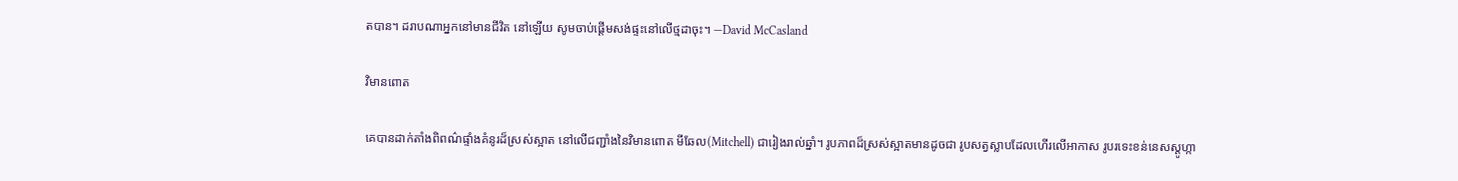តបាន។ ដរាបណាអ្នកនៅមានជីវិត នៅឡើយ សូមចាប់ផ្តើមសង់ផ្ទះនៅលើថ្មដាចុះ។ —David McCasland

វិមានពោត

គេបានដាក់តាំងពិពណ៌ផ្ទាំងគំនូរដ៏ស្រស់ស្អាត នៅលើជញ្ជាំងនៃវិមានពោត មីឆែល(Mitchell) ជារៀងរាល់ឆ្នាំ។ រូបភាពដ៏ស្រស់ស្អាតមានដូចជា រូបសត្វស្លាបដែលហើរលើអាកាស រូបរទេះខន់នេសស្តូហ្កា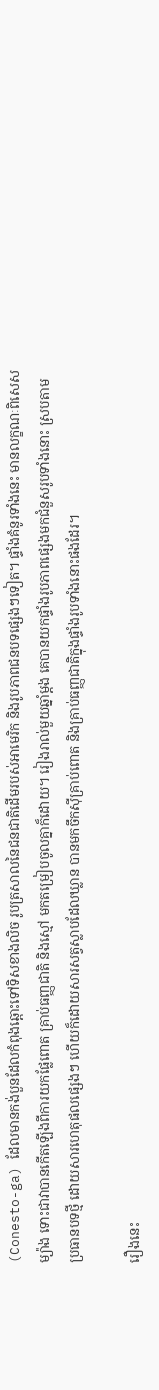(Conesto-ga) ដែលមានកង់បួនដែលកំពុងឆ្ពោះទៅទិសខាងលិច រូបត្រសាលនៃជនជាតិដើមរបស់អាមេរិក និងរូបភាពជនបទផ្សេងៗទៀត។ ផ្ទាំងគំនូរទាំងនេះ មានលក្ខណៈពិសេសម្យ៉ាង ទោះជាវាបានកើតឡើងពីការយកផ្លែពោត គ្រាប់ធញ្ញជាតិ និងស្មៅ មកតម្រៀបចូលគ្នាក៏ដោយ។ រៀងរាល់មួយឆ្នាំម្តង គេបានយកផ្ទាំងរូបភាពផ្សេងមកជំនួសរូបទាំងនោះ ស្របតាមប្រធានបទថ្មី ដោយសារហេតុផលផ្សេងៗ ហើយក៏ដោយសារសត្វស្លាបដែលឃ្លាន បានមកចឹកស៊ីគ្រាប់ពោត និងគ្រាប់ធញ្ញជាតិក្នុងផ្ទាំងរូបទាំងនោះផងដែរ។

រឿងនេះ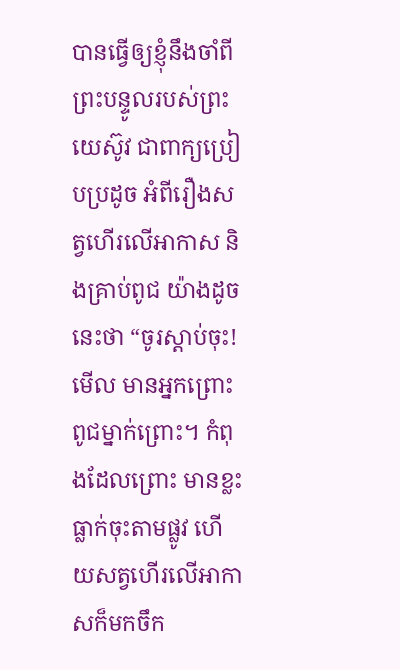បានធ្វើឲ្យខ្ញុំនឹងចាំពី ព្រះបន្ទូលរបស់ព្រះយេស៊ូវ ជាពាក្យប្រៀបប្រដូច អំពីរឿងសត្វហើរលើអាកាស និងគ្រាប់ពូជ យ៉ាងដូចនេះថា “ចូរស្តាប់ចុះ! មើល មានអ្នកព្រោះពូជម្នាក់ព្រោះ។ កំពុងដែលព្រោះ មានខ្លះធ្លាក់ចុះតាមផ្លូវ ហើយសត្វហើរលើអាកាសក៏មកចឹក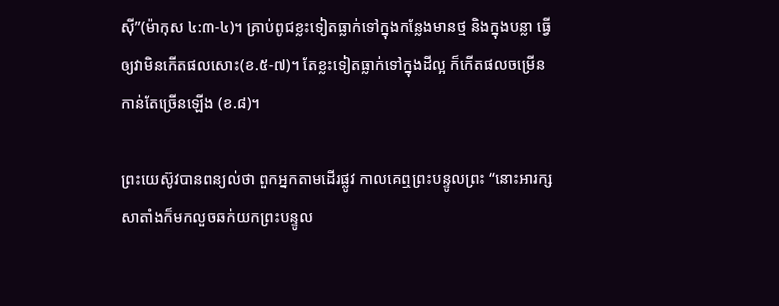ស៊ី”(ម៉ាកុស ៤:៣-៤)។ គ្រាប់ពូជខ្លះទៀតធ្លាក់ទៅក្នុងកន្លែងមានថ្ម និងក្នុងបន្លា ធ្វើឲ្យវាមិនកើតផលសោះ(ខ.៥-៧)។ តែខ្លះទៀតធ្លាក់ទៅក្នុងដីល្អ ក៏កើតផលចម្រើនកាន់តែច្រើនឡើង (ខ.៨)។

ព្រះយេស៊ូវបានពន្យល់ថា ពួកអ្នកតាមដើរផ្លូវ កាលគេឮព្រះបន្ទូលព្រះ “នោះអារក្សសាតាំងក៏មកលួចឆក់យកព្រះបន្ទូល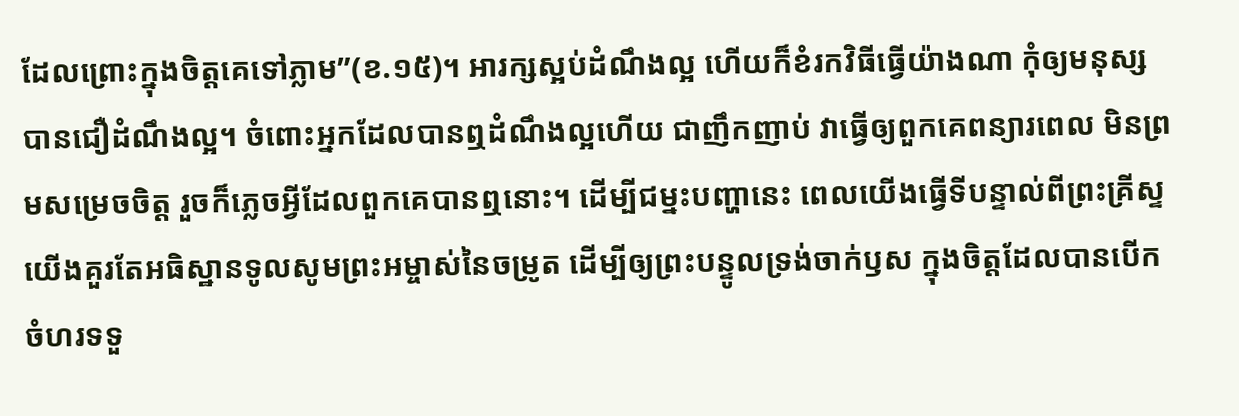ដែលព្រោះក្នុងចិត្តគេទៅភ្លាម”(ខ.១៥)។ អារក្សស្អប់ដំណឹងល្អ ហើយក៏ខំរកវិធីធ្វើយ៉ាងណា កុំឲ្យមនុស្សបានជឿដំណឹងល្អ។ ចំពោះអ្នកដែលបានឮដំណឹងល្អហើយ ជាញឹកញាប់ វាធ្វើឲ្យពួកគេពន្យារពេល មិនព្រមសម្រេចចិត្ត រួចក៏ភ្លេចអ្វីដែលពួកគេបានឮនោះ។ ដើម្បីជម្នះបញ្ហានេះ ពេលយើងធ្វើទីបន្ទាល់ពីព្រះគ្រីស្ទ យើងគួរតែអធិស្ឋានទូលសូមព្រះអម្ចាស់នៃចម្រូត ដើម្បីឲ្យព្រះបន្ទូលទ្រង់ចាក់ឫស ក្នុងចិត្តដែលបានបើកចំហរទទួ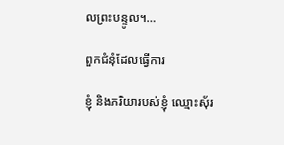លព្រះបន្ទូល។…

ពួកជំនុំដែលធ្វើការ

ខ្ញុំ និងភរិយារបស់ខ្ញុំ ឈ្មោះស៊័រ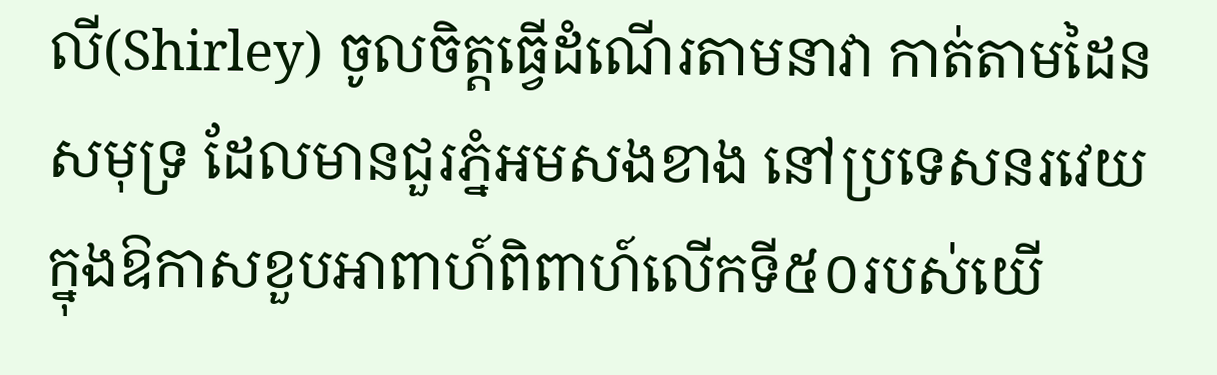លី(Shirley) ចូលចិត្តធ្វើដំណើរតាមនាវា កាត់តាមដៃនសមុទ្រ ដែលមានជួរភ្នំអមសងខាង នៅប្រទេសនរវេយ ក្នុងឱកាសខួបអាពាហ៍ពិពាហ៍លើកទី៥០របស់យើ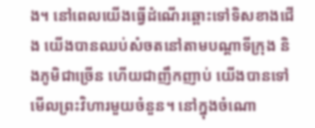ង។ នៅពេលយើងធ្វើដំណើរឆ្ពោះទៅទិសខាងជើង យើងបានឈប់សំចតនៅតាមបណ្តាទីក្រុង និងភូមិជាច្រើន ហើយជាញឹកញាប់ យើងបានទៅមើលព្រះវិហារមួយចំនួន។ នៅក្នុងចំណោ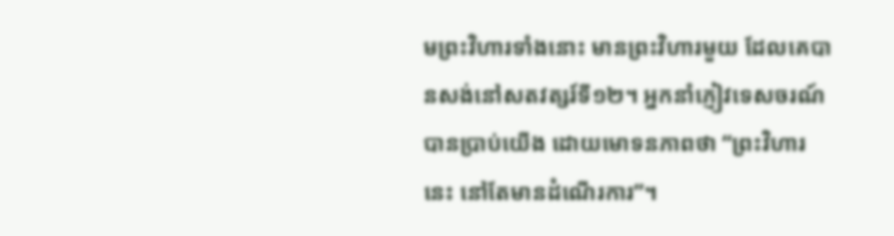មព្រះវិហារទាំងនោះ មានព្រះវិហារមួយ ដែលគេបានសង់នៅសតវត្សរ៍ទី១២។ អ្នកនាំភ្ញៀវទេសចរណ៍បានប្រាប់យើង ដោយមោទនភាពថា “ព្រះវិហារនេះ នៅតែមានដំណើរការ”។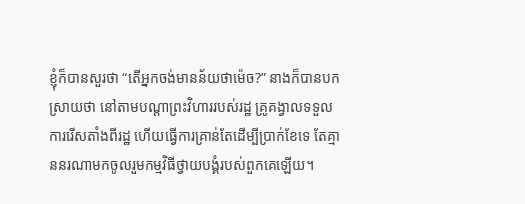ខ្ញុំក៏បានសួរថា “តើអ្នកចង់មានន័យថាម៉េច?” នាងក៏បានបកស្រាយថា នៅតាមបណ្តាព្រះវិហាររបស់រដ្ឋ គ្រូគង្វាលទទួលការរើសតាំងពីរដ្ឋ ហើយធ្វើការគ្រាន់តែដើម្បីប្រាក់ខែទេ តែគ្មាននរណាមកចូលរួមកម្មវិធីថ្វាយបង្គំរបស់ពួកគេឡើយ។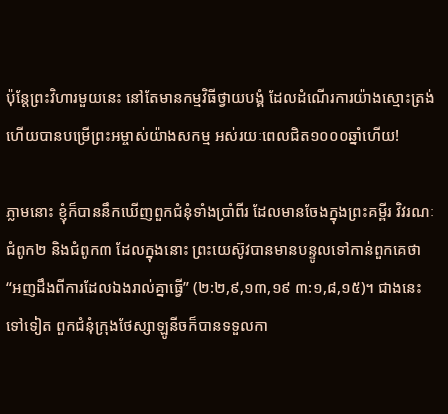ប៉ុន្តែព្រះវិហារមួយនេះ នៅតែមានកម្មវិធីថ្វាយបង្គំ ដែលដំណើរការយ៉ាងស្មោះត្រង់ ហើយបានបម្រើព្រះអម្ចាស់យ៉ាងសកម្ម អស់រយៈពេលជិត១០០០ឆ្នាំហើយ!

ភ្លាមនោះ ខ្ញុំក៏បាននឹកឃើញពួកជំនុំទាំងប្រាំពីរ ដែលមានចែងក្នុងព្រះគម្ពីរ វិវរណៈជំពូក២ និងជំពូក៣ ដែលក្នុងនោះ ព្រះយេស៊ូវបានមានបន្ទូលទៅកាន់ពួកគេថា “អញដឹងពីការដែលឯងរាល់គ្នាធ្វើ” (២:២,៩,១៣,១៩ ៣:១,៨,១៥)។ ជាងនេះទៅទៀត ពួកជំនុំក្រុងថែស្សាឡូនីចក៏បានទទួលកា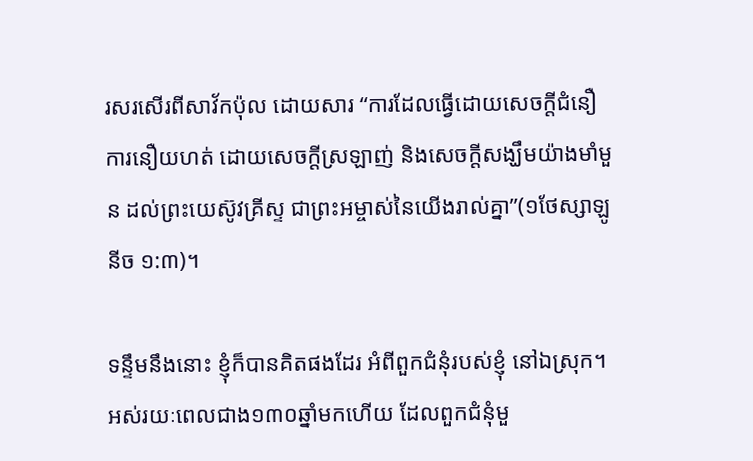រសរសើរពីសាវ័កប៉ុល ដោយសារ “ការដែលធ្វើដោយសេចក្តីជំនឿ ការនឿយហត់ ដោយសេចក្តីស្រឡាញ់ និងសេចក្តីសង្ឃឹមយ៉ាងមាំមួន ដល់ព្រះយេស៊ូវគ្រីស្ទ ជាព្រះអម្ចាស់នៃយើងរាល់គ្នា”(១ថែស្សាឡូនីច ១:៣)។

ទន្ទឹមនឹងនោះ ខ្ញុំក៏បានគិតផងដែរ អំពីពួកជំនុំរបស់ខ្ញុំ នៅឯស្រុក។ អស់រយៈពេលជាង១៣០ឆ្នាំមកហើយ ដែលពួកជំនុំមួ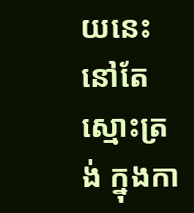យនេះនៅតែស្មោះត្រង់ ក្នុងកា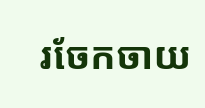រចែកចាយ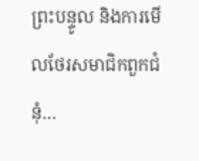ព្រះបន្ទូល និងការមើលថែរសមាជិកពួកជំនុំ…